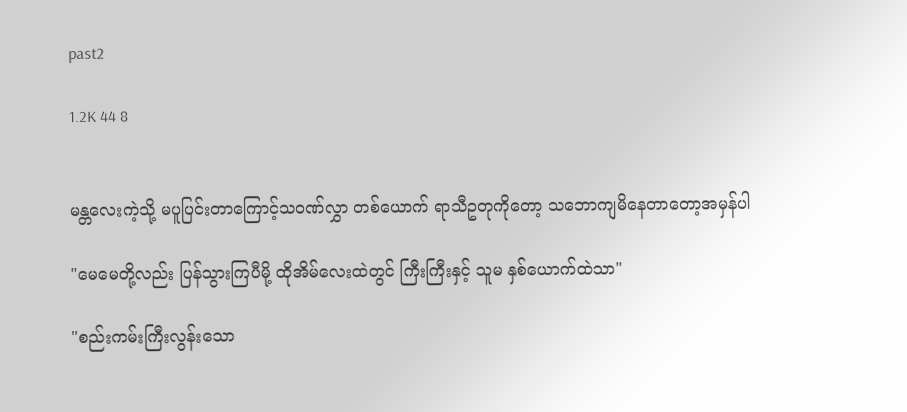past2

1.2K 44 8


မန္တလေးကဲ့သို့ မပူပြင်းတာကြောင့်သဝဏ်လွှာ တစ်ယောက် ရာသီဥတုကိုတော့ သဘောကျမိနေတာတော့အမှန်ပါ

"မေမေတို့လည်း ပြန်သွားကြပီမို့ ထိုအိမ်လေးထဲတွင် ကြီးကြီးနှင့် သူမ နှစ်ယောက်ထဲသာ"

"စည်းကမ်းကြီးလွန်းသော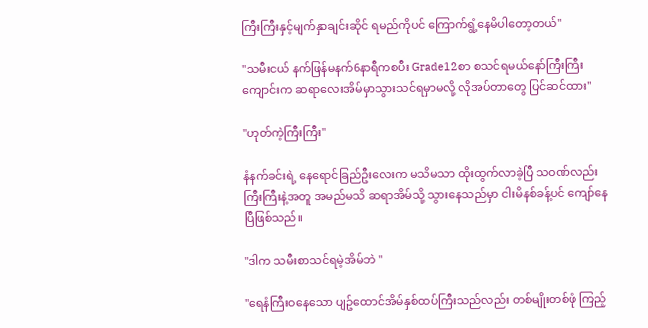ကြီးကြီးနှင့်မျက်နှာချင်းဆိုင် ရမည်ကိုပင် ကြောက်ရွံ့နေမိပါတော့တယ်"

"သမီးငယ် နက်ဖြန်မနက်6နာရီကစပီး Grade12စာ စသင်ရမယ်နော်ကြီးကြီးကျောင်းက ဆရာလေးအိမ်မှာသွားသင်ရမှာမလို့ လိုအပ်တာတွေ ပြင်ဆင်ထား"

"ဟုတ်ကဲ့ကြီးကြီး"

နံနက်ခင်းရဲ့ နေရောင်ခြည်ဦးလေးက မသိမသာ ထိုးထွက်လာခဲ့ပြီ သဝဏ်လည်းကြီးကြီးနဲ့အတူ အမည်မသိ ဆရာအိမ်သို့ သွားနေသည်မှာ ငါးမိနစ်ခန့်ပင် ကျော်နေပြီဖြစ်သည်။

"ဒါက သမီးစာသင်ရမဲ့အိမ်ဘဲ "

"ရေနံကြီးဝနေသော ပျဥ်ထောင်အိမ်နှစ်ထပ်ကြီးသည်လည်း တစ်မျိုးတစ်ဖုံ ကြည့်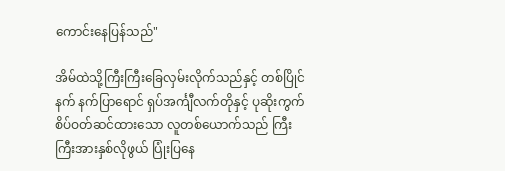ကောင်းနေပြန်သည်"

အိမ်ထဲသို့ကြီးကြီးခြေလှမ်းလိုက်သည်နှင့် တစ်ပြိုင်နက် နက်ပြာရောင် ရှပ်အင်္ကျီလက်တိုနှင့် ပုဆိုးကွက်စိပ်ဝတ်ဆင်ထားသော လူတစ်ယောက်သည် ကြီးကြီးအားနှစ်လိုဖွယ် ပြုံးပြနေ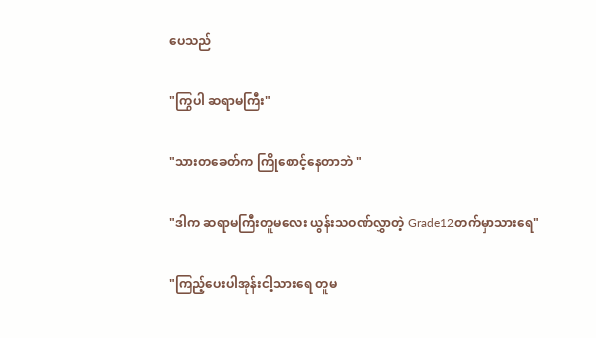ပေသည်

"ကြွပါ ဆရာမကြီး"

"သားတခေတ်က ကြိုစောင့်နေတာဘဲ "

"ဒါက ဆရာမကြီးတူမလေး ယွန်းသဝဏ်လွှာတဲ့ Grade12တက်မှာသားရေ"

"ကြည့်ပေးပါအုန်းငါ့သားရေ တူမ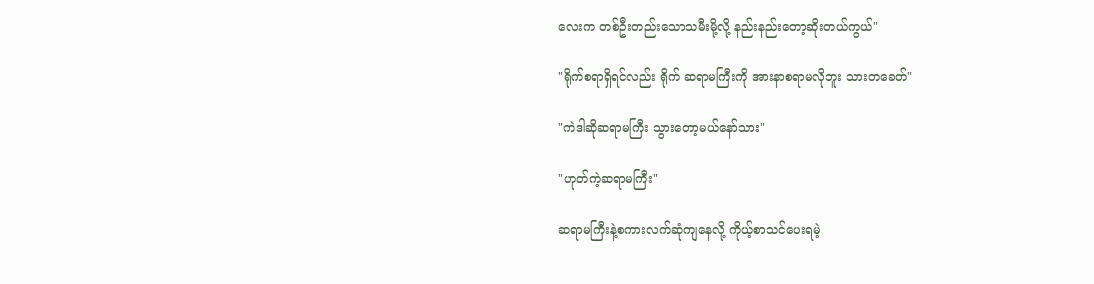လေးက တစ်ဦးတည်းသောသမီးမို့လို့ နည်းနည်းတော့ဆိုးတယ်ကွယ်"

"ရိုက်စရာရှိရင်လည်း ရိုက် ဆရာမကြီးကို အားနာစရာမလိုဘူး သားတခေတ်"

"ကဲဒါဆိုဆရာမကြီး သွားတော့မယ်နော်သား"

"ဟုတ်ကဲ့ဆရာမကြီး"

ဆရာမကြီးနဲ့စကားလက်ဆုံကျနေလို့ ကိုယ့်စာသင်ပေးရမဲ့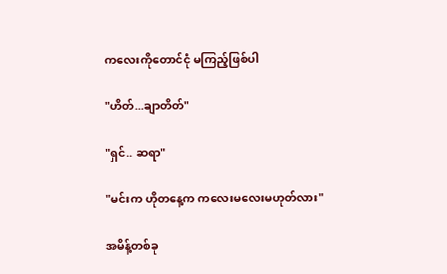ကလေးကိုတောင်ငုံ မကြည့်ဖြစ်ပါ

"ဟိတ်...ချာတိတ်"

"ရှင်.. ဆရာ"

"မင်းက ဟိုတနေ့က ကလေးမလေးမဟုတ်လား"

အမိန့်တစ်ခု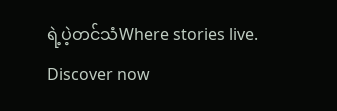ရဲ့ပဲ့တင်သံWhere stories live. Discover now